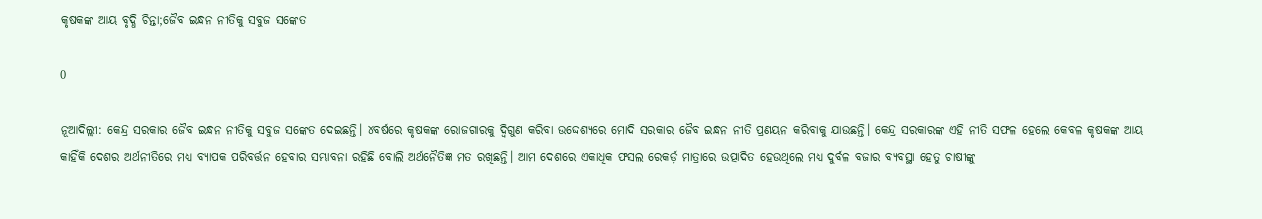କୃଷକଙ୍କ ଆୟ ବୃଦ୍ଧି ଚିନ୍ତା;ଜୈବ ଇନ୍ଧନ ନୀତିକୁ ସବୁଜ ସଙ୍କେତ

0

ନୂଆଦିଲ୍ଲୀ: କେନ୍ଦ୍ର ସରକାର ଜୈବ ଇନ୍ଧନ ନୀତିକୁ ସବୁଜ ସଙ୍କେତ ଦେଇଛନ୍ତି। ୪ବର୍ଷରେ କୃଷକଙ୍କ ରୋଜଗାରକୁ ଦ୍ୱିଗୁଣ କରିବା ଉଦ୍ଦେଶ୍ୟରେ ମୋଦି ସରକାର ଜୈବ ଇନ୍ଧନ ନୀତି ପ୍ରଣୟନ କରିବାକୁ ଯାଉଛନ୍ତି। କେନ୍ଦ୍ର ସରକାରଙ୍କ ଏହି ନୀତି ସଫଳ ହେଲେ କେବଳ କୃଷକଙ୍କ ଆୟ କାହିଁକି ଦେଶର ଅର୍ଥନୀତିରେ ମଧ୍ୟ ବ୍ୟାପକ ପରିବର୍ତ୍ତନ ହେବାର ସମ୍ଭାବନା ରହିଛି ବୋଲି ଅର୍ଥନୈତିଜ୍ଞ ମତ ରଖିଛନ୍ତି। ଆମ ଦେଶରେ ଏକାଧିକ ଫସଲ ରେକର୍ଡ଼ ମାତ୍ରାରେ ଉତ୍ପାଦିତ ହେଉଥିଲେ ମଧ୍ୟ ଦୁର୍ବଳ ବଜାର ବ୍ୟବସ୍ଥା ହେତୁ ଚାଷୀଙ୍କୁ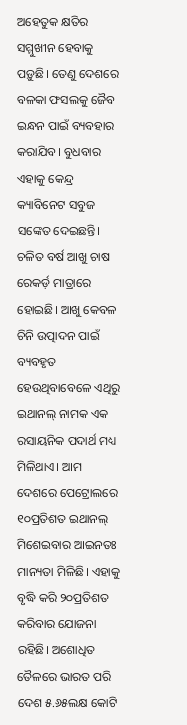ଅହେତୁକ କ୍ଷତିର ସମ୍ମୁଖୀନ ହେବାକୁ ପଡ଼ୁଛି। ତେଣୁ ଦେଶରେ ବଳକା ଫସଲକୁ ଜୈବ ଇନ୍ଧନ ପାଇଁ ବ୍ୟବହାର କରାଯିବ। ବୁଧବାର ଏହାକୁ କେନ୍ଦ୍ର କ୍ୟାବିନେଟ ସବୁଜ ସଙ୍କେତ ଦେଇଛନ୍ତି। ଚଳିତ ବର୍ଷ ଆଖୁ ଚାଷ ରେକର୍ଡ଼ ମାତ୍ରାରେ ହୋଇଛି। ଆଖୁ କେବଳ ଚିନି ଉତ୍ପାଦନ ପାଇଁ ବ୍ୟବହୃତ ହେଉଥିବାବେଳେ ଏଥିରୁ ଇଥାନଲ୍‌ ନାମକ ଏକ ରସାୟନିକ ପଦାର୍ଥ ମଧ୍ୟ ମିଳିଥାଏ। ଆମ ଦେଶରେ ପେଟ୍ରୋଲରେ ୧୦ପ୍ରତିଶତ ଇଥାନଲ୍‌ ମିଶେଇବାର ଆଇନତଃ ମାନ୍ୟତା ମିଳିଛି। ଏହାକୁ ବୃଦ୍ଧି କରି ୨୦ପ୍ରତିଶତ କରିବାର ଯୋଜନା ରହିଛି। ଅଶୋଧିତ ତୈଳରେ ଭାରତ ପରି ଦେଶ ୫.୬୫ଲକ୍ଷ କୋଟି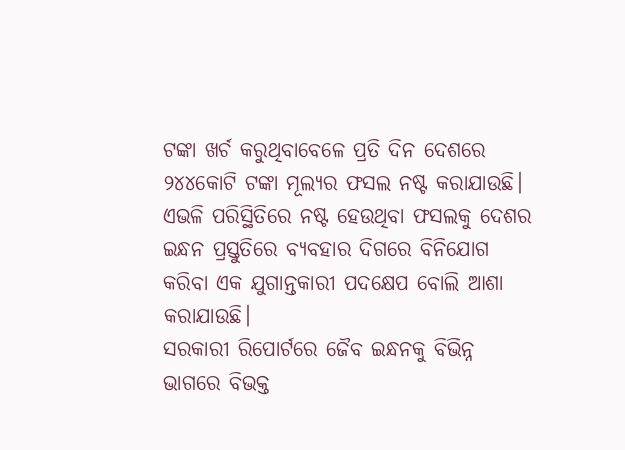ଟଙ୍କା ଖର୍ଚ କରୁଥିବାବେଳେ ପ୍ରତି ଦିନ ଦେଶରେ ୨୪୪କୋଟି ଟଙ୍କା ମୂଲ୍ୟର ଫସଲ ନଷ୍ଟ କରାଯାଉଛି। ଏଭଳି ପରିସ୍ଥିତିରେ ନଷ୍ଟ ହେଉଥିବା ଫସଲକୁ ଦେଶର ଇନ୍ଧନ ପ୍ରସ୍ତୁତିରେ ବ୍ୟବହାର ଦିଗରେ ବିନିଯୋଗ କରିବା ଏକ ଯୁଗାନ୍ତକାରୀ ପଦକ୍ଷେପ ବୋଲି ଆଶା କରାଯାଉଛି।
ସରକାରୀ ରିପୋର୍ଟରେ ଜୈବ ଇନ୍ଧନକୁ ବିଭିନ୍ନ ଭାଗରେ ବିଭକ୍ତ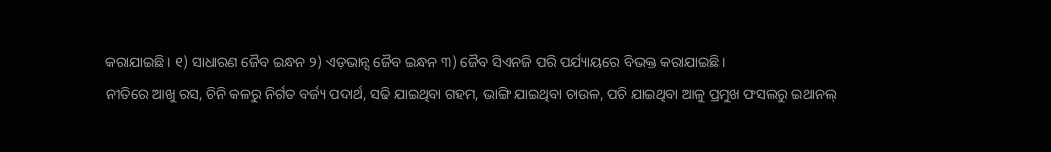କରାଯାଇଛି। ୧) ସାଧାରଣ ଜୈବ ଇନ୍ଧନ ୨) ଏଡ଼ଭାନ୍ସ ଜୈବ ଇନ୍ଧନ ୩) ଜୈବ ସିଏନଜି ପରି ପର୍ଯ୍ୟାୟରେ ବିଭକ୍ତ କରାଯାଇଛି।
ନୀତିରେ ଆଖୁ ରସ, ଚିନି କଳରୁ ନିର୍ଗତ ବର୍ଜ୍ୟ ପଦାର୍ଥ, ସଢି ଯାଇଥିବା ଗହମ, ଭାଙ୍ଗି ଯାଇଥିବା ଚାଉଳ, ପଚି ଯାଇଥିବା ଆଳୁ ପ୍ରମୁଖ ଫସଲରୁ ଇଥାନଲ୍‌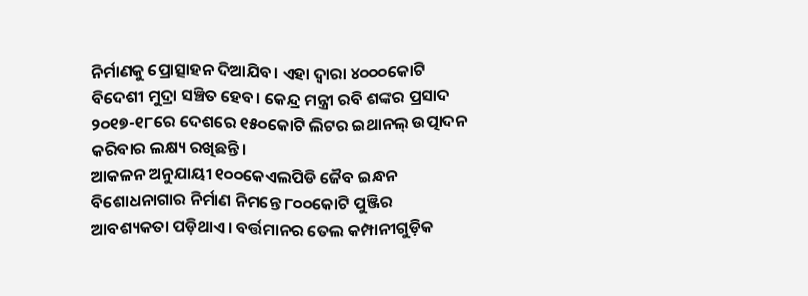ନିର୍ମାଣକୁ ପ୍ରୋତ୍ସାହନ ଦିଆଯିବ। ଏହା ଦ୍ୱାରା ୪୦୦୦କୋଟି ବିଦେଶୀ ମୁଦ୍ରା ସଞ୍ଚିତ ହେବ। କେନ୍ଦ୍ର ମନ୍ତ୍ରୀ ରବି ଶଙ୍କର ପ୍ରସାଦ ୨୦୧୭-୧୮ରେ ଦେଶରେ ୧୫୦କୋଟି ଲିଟର ଇଥାନଲ୍‌ ଉତ୍ପାଦନ କରିବାର ଲକ୍ଷ୍ୟ ରଖିଛନ୍ତି।
ଆକଳନ ଅନୁଯାୟୀ ୧୦୦କେଏଲପିଡି ଜୈବ ଇନ୍ଧନ ବିଶୋଧନାଗାର ନିର୍ମାଣ ନିମନ୍ତେ ୮୦୦କୋଟି ପୁଞ୍ଜିର ଆବଶ୍ୟକତା ପଡ଼ିଥାଏ। ବର୍ତ୍ତମାନର ତେଲ କମ୍ପାନୀଗୁଡ଼ିକ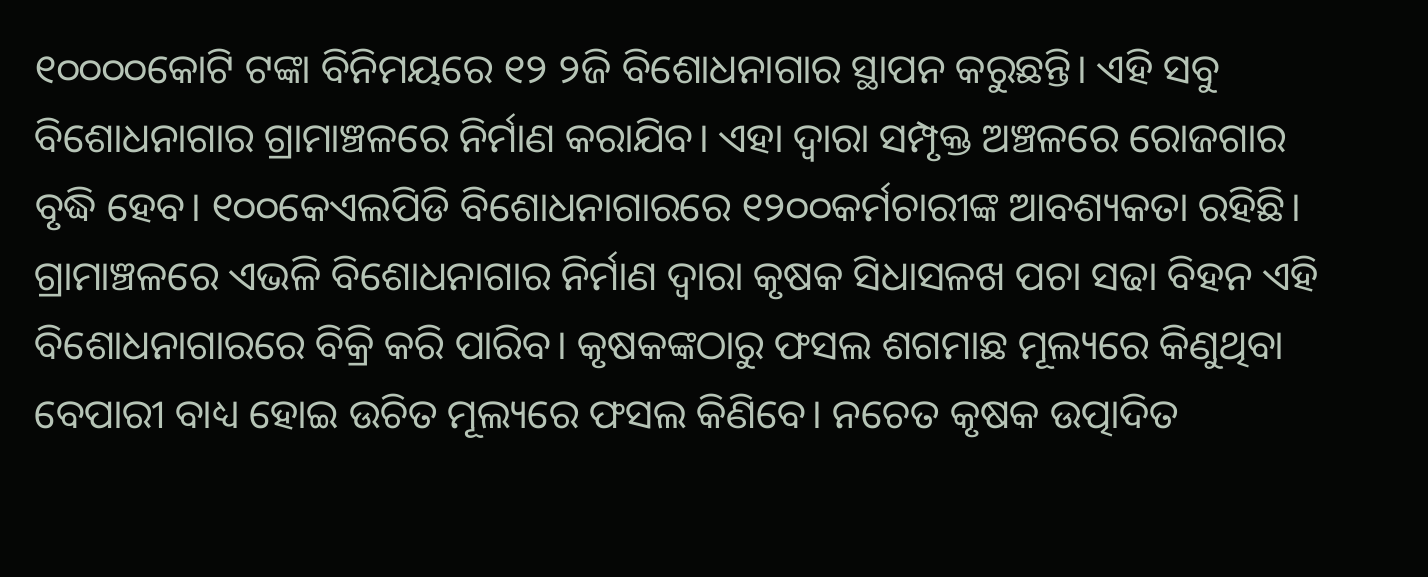୧୦୦୦୦କୋଟି ଟଙ୍କା ବିନିମୟରେ ୧୨ ୨ଜି ବିଶୋଧନାଗାର ସ୍ଥାପନ କରୁଛନ୍ତି। ଏହି ସବୁ ବିଶୋଧନାଗାର ଗ୍ରାମାଞ୍ଚଳରେ ନିର୍ମାଣ କରାଯିବ। ଏହା ଦ୍ୱାରା ସମ୍ପୃକ୍ତ ଅଞ୍ଚଳରେ ରୋଜଗାର ବୃଦ୍ଧି ହେବ। ୧୦୦କେଏଲପିଡି ବିଶୋଧନାଗାରରେ ୧୨୦୦କର୍ମଚାରୀଙ୍କ ଆବଶ୍ୟକତା ରହିଛି। ଗ୍ରାମାଞ୍ଚଳରେ ଏଭଳି ବିଶୋଧନାଗାର ନିର୍ମାଣ ଦ୍ୱାରା କୃଷକ ସିଧାସଳଖ ପଚା ସଢା ବିହନ ଏହି ବିଶୋଧନାଗାରରେ ବିକ୍ରି କରି ପାରିବ। କୃଷକଙ୍କଠାରୁ ଫସଲ ଶଗମାଛ ମୂଲ୍ୟରେ କିଣୁଥିବା ବେପାରୀ ବାଧ୍ୟ ହୋଇ ଉଚିତ ମୂଲ୍ୟରେ ଫସଲ କିଣିବେ। ନଚେତ କୃଷକ ଉତ୍ପାଦିତ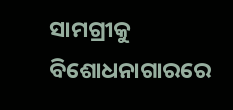ସାମଗ୍ରୀକୁ ବିଶୋଧନାଗାରରେ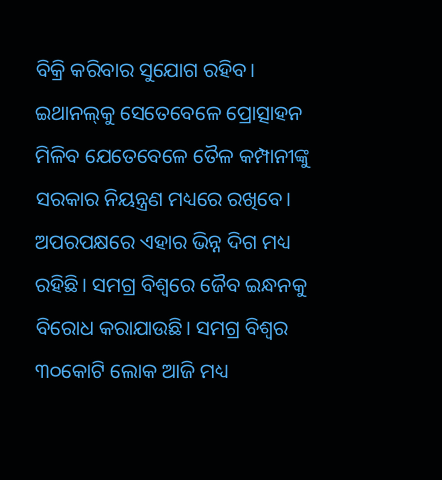ବିକ୍ରି କରିବାର ସୁଯୋଗ ରହିବ। ଇଥାନଲ୍‌କୁ ସେତେବେଳେ ପ୍ରୋତ୍ସାହନ ମିଳିବ ଯେତେବେଳେ ତୈଳ କମ୍ପାନୀଙ୍କୁ ସରକାର ନିୟନ୍ତ୍ରଣ ମଧ୍ୟରେ ରଖିବେ।
ଅପରପକ୍ଷରେ ଏହାର ଭିନ୍ନ ଦିଗ ମଧ୍ୟ ରହିଛି। ସମଗ୍ର ବିଶ୍ୱରେ ଜୈବ ଇନ୍ଧନକୁ ବିରୋଧ କରାଯାଉଛି। ସମଗ୍ର ବିଶ୍ୱର ୩୦କୋଟି ଲୋକ ଆଜି ମଧ୍ୟ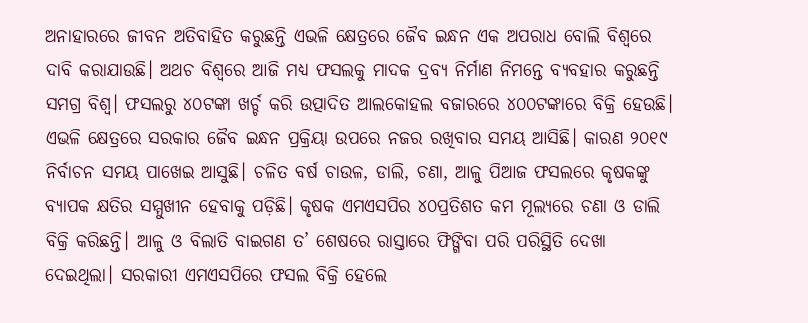ଅନାହାରରେ ଜୀବନ ଅତିବାହିତ କରୁଛନ୍ତି ଏଭଳି କ୍ଷେତ୍ରରେ ଜୈବ ଇନ୍ଧନ ଏକ ଅପରାଧ ବୋଲି ବିଶ୍ୱରେ ଦାବି କରାଯାଉଛି। ଅଥଚ ବିଶ୍ୱରେ ଆଜି ମଧ୍ୟ ଫସଲକୁ ମାଦକ ଦ୍ରବ୍ୟ ନିର୍ମାଣ ନିମନ୍ତେ ବ୍ୟବହାର କରୁଛନ୍ତି ସମଗ୍ର ବିଶ୍ୱ। ଫସଲରୁ ୪୦ଟଙ୍କା ଖର୍ଚ୍ଚ କରି ଉତ୍ପାଦିତ ଆଲକୋହଲ ବଜାରରେ ୪୦୦ଟଙ୍କାରେ ବିକ୍ରି ହେଉଛି। ଏଭଳି କ୍ଷେତ୍ରରେ ସରକାର ଜୈବ ଇନ୍ଧନ ପ୍ରକ୍ରିୟା ଉପରେ ନଜର ରଖିବାର ସମୟ ଆସିଛି। କାରଣ ୨୦୧୯ ନିର୍ବାଚନ ସମୟ ପାଖେଇ ଆସୁଛି। ଚଳିତ ବର୍ଷ ଚାଉଳ, ଡାଲି, ଚଣା, ଆଳୁ ପିଆଜ ଫସଲରେ କୃଷକଙ୍କୁ ବ୍ୟାପକ କ୍ଷତିର ସମ୍ମୁଖୀନ ହେବାକୁ ପଡ଼ିଛି। କୃଷକ ଏମଏସପିର ୪୦ପ୍ରତିଶତ କମ ମୂଲ୍ୟରେ ଚଣା ଓ ଡାଲି ବିକ୍ରି କରିଛନ୍ତି। ଆଳୁ ଓ ବିଲାତି ବାଇଗଣ ତ’ ଶେଷରେ ରାସ୍ତାରେ ଫିଙ୍ଗିବା ପରି ପରିସ୍ଥିତି ଦେଖା ଦେଇଥିଲା। ସରକାରୀ ଏମଏସପିରେ ଫସଲ ବିକ୍ରି ହେଲେ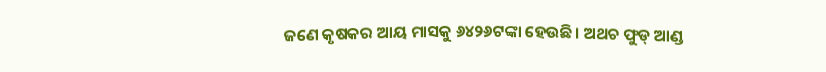ଜଣେ କୃଷକର ଆୟ ମାସକୁ ୬୪୨୬ଟଙ୍କା ହେଉଛି। ଅଥଚ ଫୁଡ୍‌ ଆଣ୍ଡ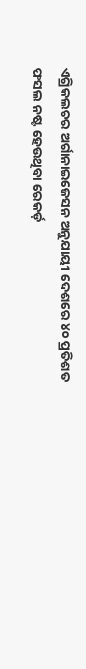ଏଗ୍ରିକଲଚର ଅର୍ଗାନାଇଜେସନ ଅନୁଯାୟୀ ଦେଶରେ ୪୦ ପ୍ରତିଶତ ଫସଲ ନଷ୍ଟ ହେଉଥିବା ରେକର୍ଡ଼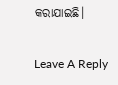କରାଯାଇଛି।

Leave A Reply